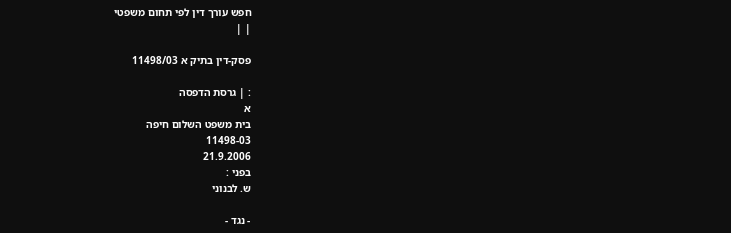חפש עורך דין לפי תחום משפטי
| |

פסק-דין בתיק א 11498/03

: | גרסת הדפסה
א
בית משפט השלום חיפה
11498-03
21.9.2006
בפני :
ש. לבנוני

- נגד -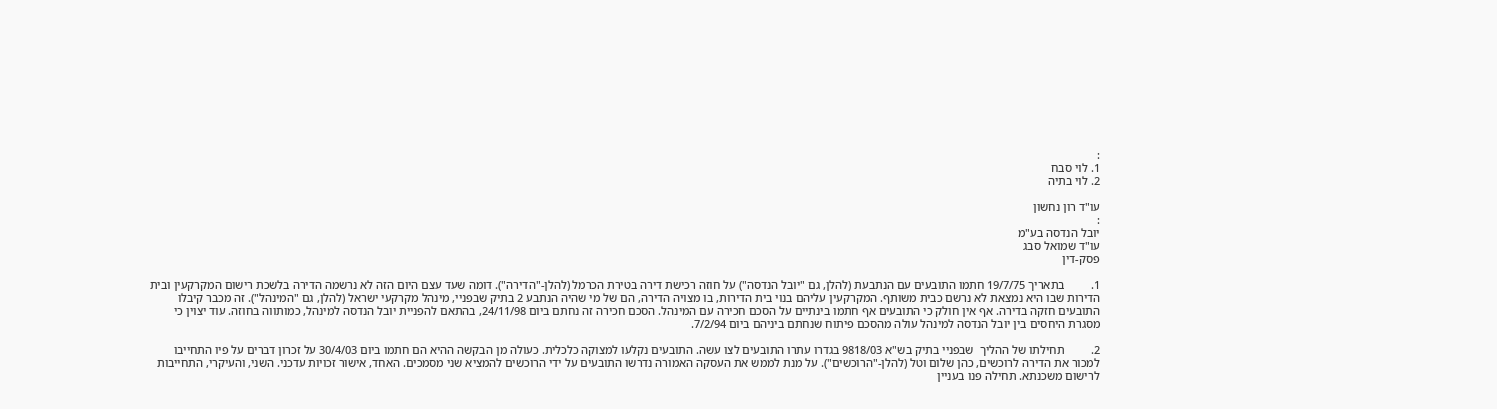:
1. לוי סבח
2. לוי בתיה

עו"ד רון נחשון
:
יובל הנדסה בע"מ
עו"ד שמואל סבג
פסק-דין

1.         בתאריך 19/7/75 חתמו התובעים עם הנתבעת (להלן, גם "יובל הנדסה") על חוזה רכישת דירה בטירת הכרמל (להלן-"הדירה"). דומה שעד עצם היום הזה לא נרשמה הדירה בלשכת רישום המקרקעין ובית הדירות שבו היא נמצאת לא נרשם כבית משותף. המקרקעין עליהם בנוי בית הדירות, בו מצויה הדירה, הם של מי שהיה הנתבע 2 בתיק שבפניי, מינהל מקרקעי ישראל (להלן, גם "המינהל"). זה מכבר קיבלו התובעים חזקה בדירה. אף אין חולק כי התובעים אף חתמו בינתיים על הסכם חכירה עם המינהל. הסכם חכירה זה נחתם ביום 24/11/98, בהתאם להפניית יובל הנדסה למינהל, כמותווה בחוזה. עוד יצוין כי מסגרת היחסים בין יובל הנדסה למינהל עולה מהסכם פיתוח שנחתם ביניהם ביום 7/2/94.

2.         תחילתו של ההליך  שבפניי בתיק בש"א 9818/03 בגדרו עתרו התובעים לצו עשה. התובעים נקלעו למצוקה כלכלית. כעולה מן הבקשה ההיא הם חתמו ביום 30/4/03 על זכרון דברים על פיו התחייבו למכור את הדירה לרוכשים, כהן שלום וטל (להלן-"הרוכשים"). על מנת לממש את העסקה האמורה נדרשו התובעים על ידי הרוכשים להמציא שני מסמכים. האחד, אישור זכויות עדכני. השני, והעיקרי, התחייבות לרישום משכנתא. תחילה פנו בעניין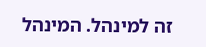זה למינהל. המינהל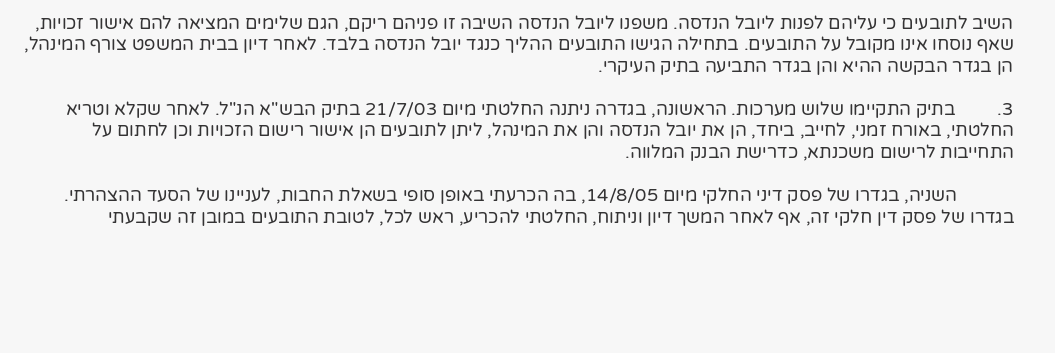השיב לתובעים כי עליהם לפנות ליובל הנדסה. משפנו ליובל הנדסה השיבה זו פניהם ריקם, הגם שלימים המציאה להם אישור זכויות, שאף נוסחו אינו מקובל על התובעים. בתחילה הגישו התובעים ההליך כנגד יובל הנדסה בלבד. לאחר דיון בבית המשפט צורף המינהל, הן בגדר הבקשה ההיא והן בגדר התביעה בתיק העיקרי.

3.         בתיק התקיימו שלוש מערכות. הראשונה, בגדרה ניתנה החלטתי מיום 21/7/03 בתיק הבש"א הנ"ל. לאחר שקלא וטריא החלטתי, באורח זמני, לחייב, ביחד, הן את יובל הנדסה והן את המינהל, ליתן לתובעים הן אישור רישום הזכויות וכן לחתום על התחייבות לרישום משכנתא, כדרישת הבנק המלווה.

            השניה, בגדרו של פסק דיני החלקי מיום 14/8/05, בה הכרעתי באופן סופי בשאלת החבות, לעניינו של הסעד ההצהרתי. בגדרו של פסק דין חלקי זה, אף לאחר המשך דיון וניתוח, החלטתי להכריע, ראש לכל, לטובת התובעים במובן זה שקבעתי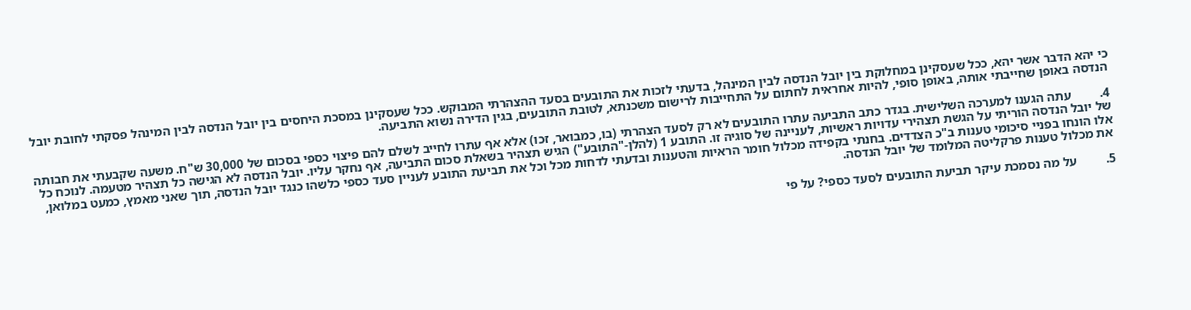כי יהא הדבר אשר יהא, ככל שעסקינן במחלוקת בין יובל הנדסה לבין המינהל, בדעתי לזכות את התובעים בסעד ההצהרתי המבוקש. ככל שעסקינן במסכת היחסים בין יובל הנדסה לבין המינהל פסקתי לחובת יובל הנדסה באופן שחייבתי אותה, באופן סופי, להיות אחראית לחתום על התחייבות לרישום משכנתא, לטובת התובעים, בגין הדירה נשוא התביעה.

4.         עתה הגענו למערכה השלישית. בגדר כתב התביעה עתרו התובעים לא רק לסעד הצהרתי (בו, כמבואר, זכו) אלא אף עתרו לחייב לשלם להם פיצוי כספי בסכום של 30,000 ש"ח. משעה שקבעתי את חבותה של יובל הנדסה הוריתי על הגשת תצהירי עדויות ראשיות, לעניינה של סוגיה זו. התובע 1 (להלן-"התובע") הגיש תצהיר בשאלת סכום התביעה, אף נחקר עליו. יובל הנדסה לא הגישה כל תצהיר מטעמה. לנוכח כל אלו הונחו בפניי סיכומי טענות ב"כ הצדדים. בחנתי בקפידה מכלול חומר הראיות והטענות ובדעתי לדחות מכל וכל את תביעת התובע לעניין סעד כספי כלשהו כנגד יובל הנדסה, תוך שאני מאמץ, כמעט במלואן, את מכלול טענות פרקליטה המלומד של יובל הנדסה.

5.         על מה נסמכת עיקר תביעת התובעים לסעד כספי? על פי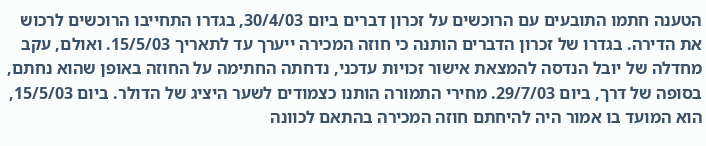הטענה חתמו התובעים עם הרוכשים על זכרון דברים ביום 30/4/03, בגדרו התחייבו הרוכשים לרכוש את הדירה. בגדרו של זכרון הדברים הותנה כי חוזה המכירה ייערך עד לתאריך 15/5/03. ואולם, עקב מחדלה של יובל הנדסה להמצאת אישור זכויות עדכני, נדחתה החתימה על החוזה באופן שהוא נחתם, בסופה של דרך, ביום 29/7/03. מחירי התמורה הותנו כצמודים לשער היציג של הדולר. ביום 15/5/03, הוא המועד בו אמור היה להיחתם חוזה המכירה בהתאם לכוונה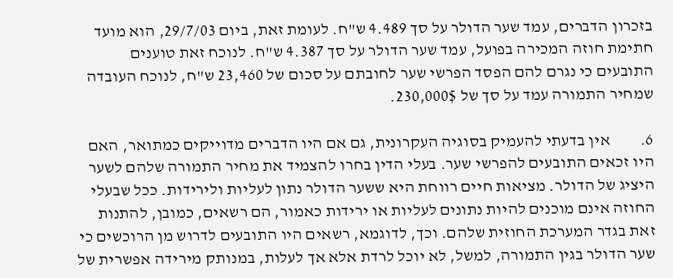בזכרון הדברים, עמד שער הדולר על סך 4.489 ש"ח. לעומת זאת, ביום 29/7/03, הוא מועד חתימת חוזה המכירה בפועל, עמד שער הדולר על סך 4.387 ש"ח. לנוכח זאת טוענים התובעים כי נגרם להם הפסד הפרשי שער לחובתם על סכום של 23,460 ש"ח, לנוכח העובדה שמחיר התמורה עמד על סך של 230,000$.

6.         אין בדעתי להעמיק בסוגיה העקרונית, גם אם היו הדברים מדוייקים כמתואר, האם היו זכאים התובעים להפרשי שער. בעלי הדין בחרו להצמיד את מחיר התמורה שלהם לשער היציג של הדולר. מציאות חיים רווחת היא ששער הדולר נתון לעליות ולירידות. ככל שבעלי החוזה אינם מוכנים להיות נתונים לעליות או ירידות כאמור, הם רשאים, כמובן, להתנות זאת בגדר המערכת החוזית שלהם. וכך, לדוגמא, רשאים היו התובעים לדרוש מן הרוכשים כי שער הדולר בגין התמורה, למשל, לא יוכל לרדת אלא אך לעלות, במנותק מירידה אפשרית של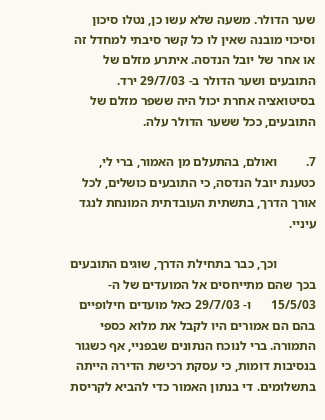שער הדולר. משעה שלא עשו כן, נטלו סיכון וסיכוי מובנה שאין לו כל קשר סיבתי למחדל זה או אחר של יובל הנדסה. איתרע מזלם של התובעים ושער הדולר ב- 29/7/03 ירד. בסיטואציה אחרת יכול היה ששפר מזלם של התובעים, ככל ששער הדולר עלה.

7.         ואולם, בהתעלם מן האמור, ברי לי, כטענת יובל הנדסה, כי התובעים כושלים, לכל אורך הדרך, בתשתית העובדתית המונחת לנגד עיניי.

            וכך, כבר בתחילת הדרך, שוגים התובעים בכך שהם מתייחסים אל המועדים של ה- 15/5/03      ו- 29/7/03 כאל מועדים חילופיים בהם הם אמורים היו לקבל את מלוא כספי התמורה. ברי לנוכח הנתונים שבפניי, אף כשגור בנסיבות דומות, כי עסקת רכישת הדירה הייתה בתשלומים. די בנתון האמור כדי להביא לקריסת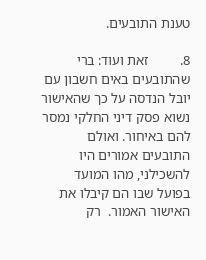טענת התובעים.

8.         זאת ועוד: ברי שהתובעים באים חשבון עם יובל הנדסה על כך שהאישור נשוא פסק דיני החלקי נמסר להם באיחור. ואולם התובעים אמורים היו להשכילני, מהו המועד בפועל שבו הם קיבלו את האישור האמור.  רק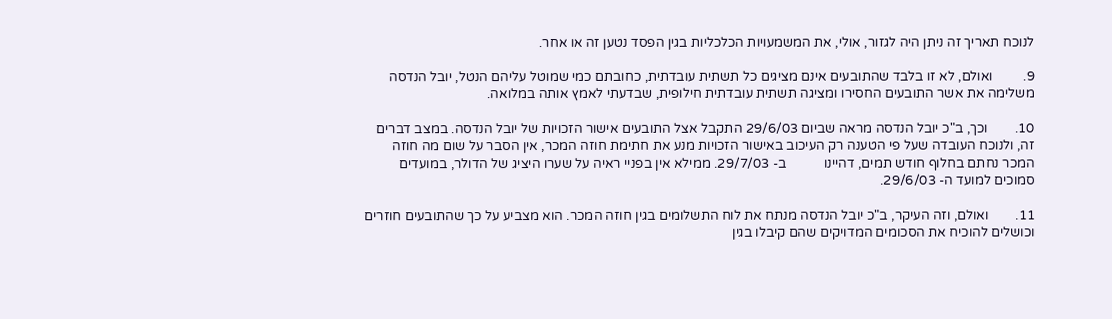לנוכח תאריך זה ניתן היה לגזור, אולי, את המשמעויות הכלכליות בגין הפסד נטען זה או אחר.

9.         ואולם, לא זו בלבד שהתובעים אינם מציגים כל תשתית עובדתית, כחובתם כמי שמוטל עליהם הנטל, יובל הנדסה משלימה את אשר התובעים החסירו ומציגה תשתית עובדתית חילופית, שבדעתי לאמץ אותה במלואה.

10.        וכך, ב"כ יובל הנדסה מראה שביום 29/6/03 התקבל אצל התובעים אישור הזכויות של יובל הנדסה. במצב דברים זה, ולנוכח העובדה שעל פי הטענה רק העיכוב באישור הזכויות מנע את חתימת חוזה המכר, אין הסבר על שום מה חוזה המכר נחתם בחלוף חודש תמים, דהיינו           ב- 29/7/03. ממילא אין בפניי ראיה על שערו היציג של הדולר, במועדים סמוכים למועד ה- 29/6/03.

11.        ואולם, וזה העיקר, ב"כ יובל הנדסה מנתח את לוח התשלומים בגין חוזה המכר. הוא מצביע על כך שהתובעים חוזרים וכושלים להוכיח את הסכומים המדויקים שהם קיבלו בגין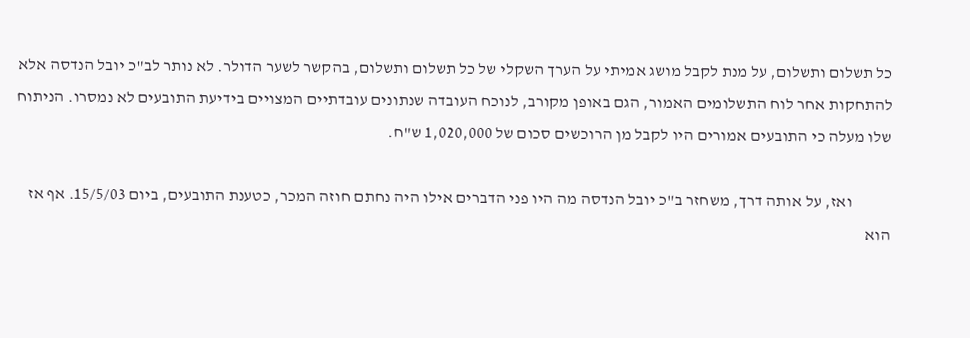כל תשלום ותשלום, על מנת לקבל מושג אמיתי על הערך השקלי של כל תשלום ותשלום, בהקשר לשער הדולר. לא נותר לב"כ יובל הנדסה אלא להתחקות אחר לוח התשלומים האמור, הגם באופן מקורב, לנוכח העובדה שנתונים עובדתיים המצויים בידיעת התובעים לא נמסרו. הניתוח שלו מעלה כי התובעים אמורים היו לקבל מן הרוכשים סכום של 1,020,000 ש"ח.

            ואז, על אותה דרך, משחזר ב"כ יובל הנדסה מה היו פני הדברים אילו היה נחתם חוזה המכר, כטענת התובעים, ביום 15/5/03. אף אז הוא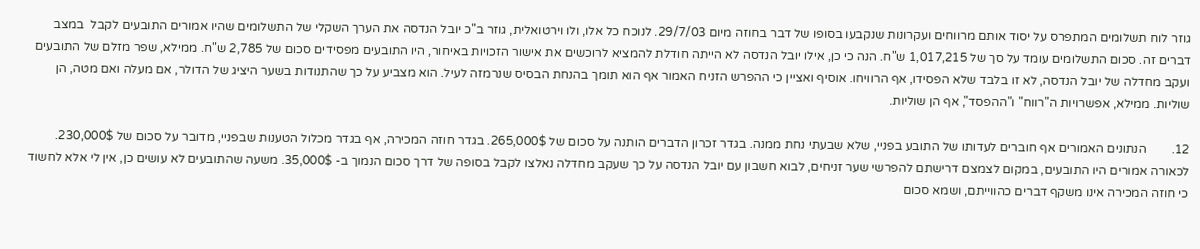גוזר לוח תשלומים המתפרס על יסוד אותם מרווחים ועקרונות שנקבעו בסופו של דבר בחוזה מיום 29/7/03. לנוכח כל אלו, ולו וירטואלית, גוזר ב"כ יובל הנדסה את הערך השקלי של התשלומים שהיו אמורים התובעים לקבל  במצב דברים זה. סכום התשלומים עומד על סך של 1,017,215 ש"ח. הנה כי כן, אילו יובל הנדסה לא הייתה חודלת להמציא לרוכשים את אישור הזכויות באיחור, היו התובעים מפסידים סכום של 2,785 ש"ח. ממילא, שפר מזלם של התובעים ועקב מחדלה של יובל הנדסה, לא זו בלבד שלא הפסידו, אף הרוויחו. אוסיף ואציין כי ההפרש הזניח האמור אף הוא תומך בהנחת הבסיס שנרמזה לעיל. הוא מצביע על כך שהתנודות בשער היציג של הדולר, אם מעלה ואם מטה, הן שוליות. ממילא, אפשרויות ה"רווח" ו"ההפסד", אף הן שוליות.

12.        הנתונים האמורים אף חוברים לעדותו של התובע בפניי, שלא שבעתי נחת ממנה. בגדר זכרון הדברים הותנה על סכום של 265,000$. בגדר חוזה המכירה, אף בגדר מכלול הטענות שבפניי, מדובר על סכום של 230,000$. לכאורה אמורים היו התובעים, במקום לצמצם דרישתם להפרשי שער זניחים, לבוא חשבון עם יובל הנדסה על כך שעקב מחדלה נאלצו לקבל בסופה של דרך סכום הנמוך ב- 35,000$. משעה שהתובעים לא עושים כן, אין לי אלא לחשוד כי חוזה המכירה אינו משקף דברים כהווייתם, ושמא סכום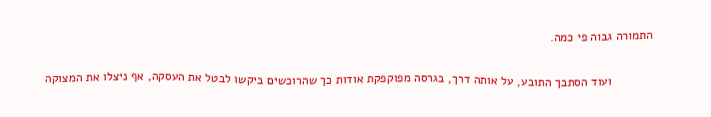התמורה גבוה פי כמה.

            ועוד הסתבך התובע, על אותה דרך, בגרסה מפוקפקת אודות כך שהרוכשים ביקשו לבטל את העסקה, אף ניצלו את המצוקה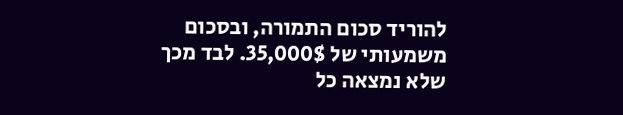להוריד סכום התמורה, ובסכום משמעותי של 35,000$. לבד מכך שלא נמצאה כל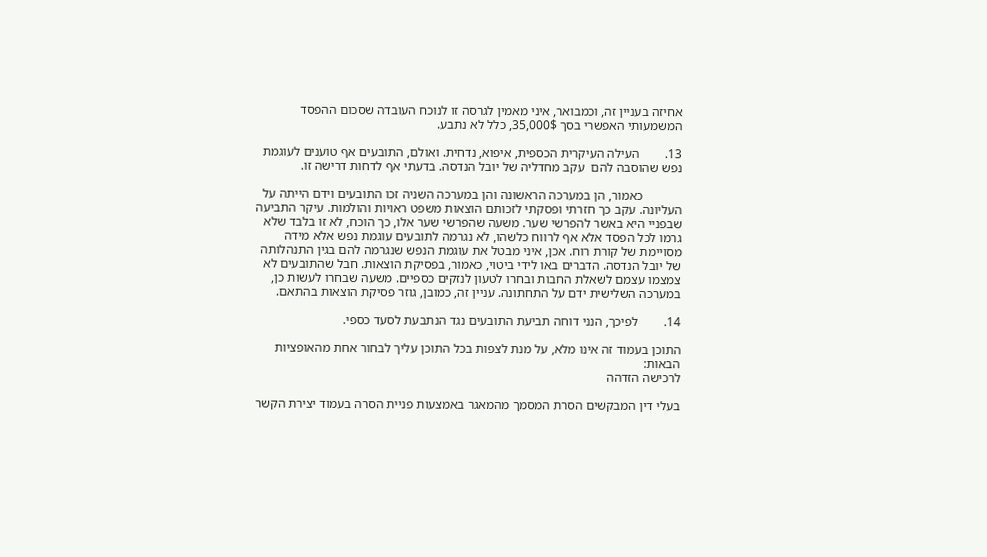אחיזה בעניין זה, וכמבואר, איני מאמין לגרסה זו לנוכח העובדה שסכום ההפסד המשמעותי האפשרי בסך 35,000$, כלל לא נתבע.

13.        העילה העיקרית הכספית, איפוא, נדחית. ואולם, התובעים אף טוענים לעוגמת נפש שהוסבה להם  עקב מחדליה של יובל הנדסה. בדעתי אף לדחות דרישה זו.

            כאמור, הן במערכה הראשונה והן במערכה השניה זכו התובעים וידם הייתה על העליונה. עקב כך חזרתי ופסקתי לזכותם הוצאות משפט ראויות והולמות. עיקר התביעה שבפניי היא באשר להפרשי שער. משעה שהפרשי שער אלו, כך הוכח, לא זו בלבד שלא גרמו לכל הפסד אלא אף לרווח כלשהו, לא נגרמה לתובעים עוגמת נפש אלא מידה מסויימת של קורת רוח. אכן, איני מבטל את עוגמת הנפש שנגרמה להם בגין התנהלותה של יובל הנדסה. הדברים באו לידי ביטוי, כאמור, בפסיקת הוצאות. חבל שהתובעים לא צמצמו עצמם לשאלת החבות ובחרו לטעון לנזקים כספיים. משעה שבחרו לעשות כן, במערכה השלישית ידם על התחתונה. עניין זה, כמובן, גוזר פסיקת הוצאות בהתאם.

14.        לפיכך, הנני דוחה תביעת התובעים נגד הנתבעת לסעד כספי.

התוכן בעמוד זה אינו מלא, על מנת לצפות בכל התוכן עליך לבחור אחת מהאופציות הבאות:
לרכישה הזדהה

בעלי דין המבקשים הסרת המסמך מהמאגר באמצעות פניית הסרה בעמוד יצירת הקשר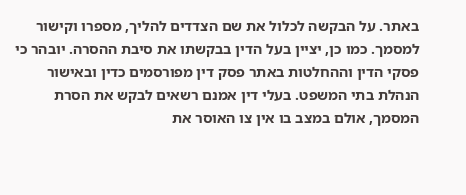באתר. על הבקשה לכלול את שם הצדדים להליך, מספרו וקישור למסמך. כמו כן, יציין בעל הדין בבקשתו את סיבת ההסרה. יובהר כי פסקי הדין וההחלטות באתר פסק דין מפורסמים כדין ובאישור הנהלת בתי המשפט. בעלי דין אמנם רשאים לבקש את הסרת המסמך, אולם במצב בו אין צו האוסר את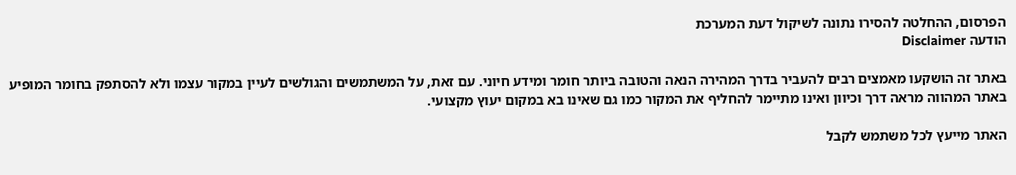הפרסום, ההחלטה להסירו נתונה לשיקול דעת המערכת
הודעה Disclaimer

באתר זה הושקעו מאמצים רבים להעביר בדרך המהירה הנאה והטובה ביותר חומר ומידע חיוני. עם זאת, על המשתמשים והגולשים לעיין במקור עצמו ולא להסתפק בחומר המופיע באתר המהווה מראה דרך וכיוון ואינו מתיימר להחליף את המקור כמו גם שאינו בא במקום יעוץ מקצועי.

האתר מייעץ לכל משתמש לקבל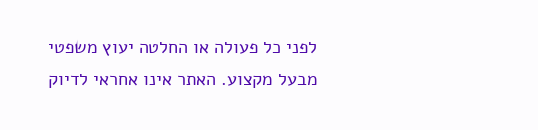לפני כל פעולה או החלטה יעוץ משפטי מבעל מקצוע. האתר אינו אחראי לדיוק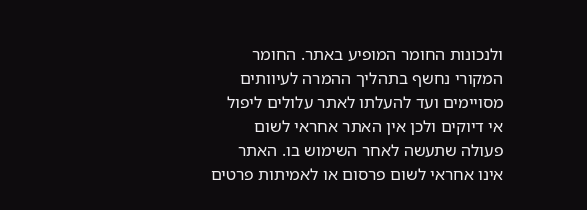ולנכונות החומר המופיע באתר. החומר המקורי נחשף בתהליך ההמרה לעיוותים מסויימים ועד להעלתו לאתר עלולים ליפול אי דיוקים ולכן אין האתר אחראי לשום פעולה שתעשה לאחר השימוש בו. האתר אינו אחראי לשום פרסום או לאמיתות פרטים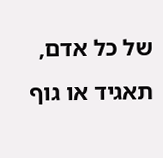של כל אדם, תאגיד או גוף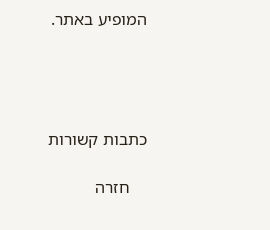המופיע באתר.




כתבות קשורות

    חזרה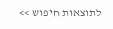לתוצאות חיפוש >>